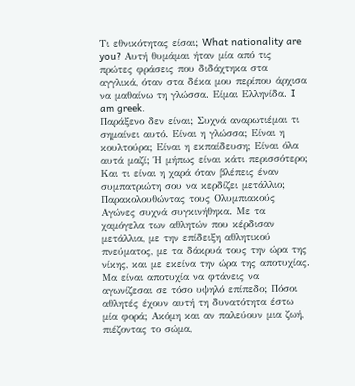Τι εθνικότητας είσαι; What nationality are you? Αυτή θυμάμαι ήταν μία από τις πρώτες φράσεις που διδάχτηκα στα αγγλικά, όταν στα δέκα μου περίπου άρχισα να μαθαίνω τη γλώσσα. Είμαι Ελληνίδα. I am greek.
Παράξενο δεν είναι; Συχνά αναρωτιέμαι τι σημαίνει αυτό. Είναι η γλώσσα; Είναι η κουλτούρα; Είναι η εκπαίδευση; Είναι όλα αυτά μαζί; Ή μήπως είναι κάτι περισσότερο; Και τι είναι η χαρά όταν βλέπεις έναν συμπατριώτη σου να κερδίζει μετάλλιο;
Παρακολουθώντας τους Ολυμπιακούς Αγώνες συχνά συγκινήθηκα. Με τα χαμόγελα των αθλητών που κέρδισαν μετάλλια, με την επίδειξη αθλητικού πνεύματος, με τα δάκρυά τους την ώρα της νίκης, και με εκείνα την ώρα της αποτυχίας.
Μα είναι αποτυχία να φτάνεις να αγωνίζεσαι σε τόσο υψηλό επίπεδο; Πόσοι αθλητές έχουν αυτή τη δυνατότητα έστω μία φορά; Ακόμη και αν παλεύουν μια ζωή, πιέζοντας το σώμα,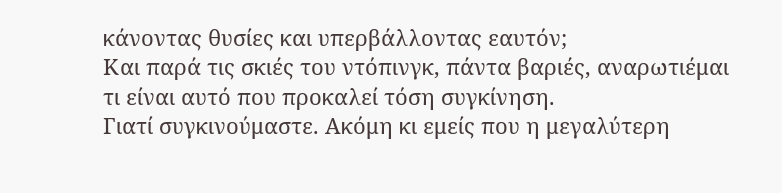κάνοντας θυσίες και υπερβάλλοντας εαυτόν;
Και παρά τις σκιές του ντόπινγκ, πάντα βαριές, αναρωτιέμαι τι είναι αυτό που προκαλεί τόση συγκίνηση.
Γιατί συγκινούμαστε. Ακόμη κι εμείς που η μεγαλύτερη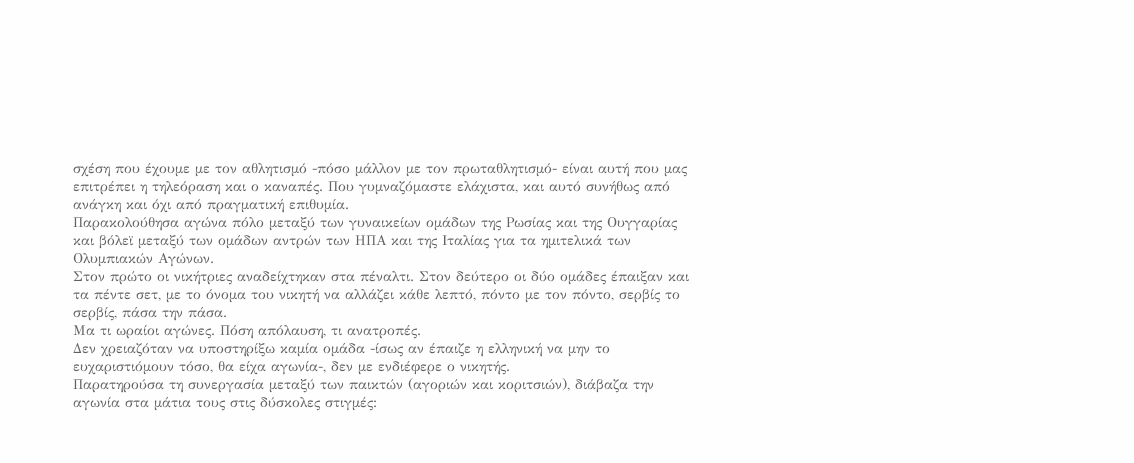σχέση που έχουμε με τον αθλητισμό -πόσο μάλλον με τον πρωταθλητισμό- είναι αυτή που μας επιτρέπει η τηλεόραση και ο καναπές. Που γυμναζόμαστε ελάχιστα, και αυτό συνήθως από ανάγκη και όχι από πραγματική επιθυμία.
Παρακολούθησα αγώνα πόλο μεταξύ των γυναικείων ομάδων της Ρωσίας και της Ουγγαρίας και βόλεϊ μεταξύ των ομάδων αντρών των ΗΠΑ και της Ιταλίας για τα ημιτελικά των Ολυμπιακών Αγώνων.
Στον πρώτο οι νικήτριες αναδείχτηκαν στα πέναλτι. Στον δεύτερο οι δύο ομάδες έπαιξαν και τα πέντε σετ, με το όνομα του νικητή να αλλάζει κάθε λεπτό, πόντο με τον πόντο, σερβίς το σερβίς, πάσα την πάσα.
Μα τι ωραίοι αγώνες. Πόση απόλαυση, τι ανατροπές.
Δεν χρειαζόταν να υποστηρίξω καμία ομάδα -ίσως αν έπαιζε η ελληνική να μην το ευχαριστιόμουν τόσο, θα είχα αγωνία-, δεν με ενδιέφερε ο νικητής.
Παρατηρούσα τη συνεργασία μεταξύ των παικτών (αγοριών και κοριτσιών), διάβαζα την αγωνία στα μάτια τους στις δύσκολες στιγμές: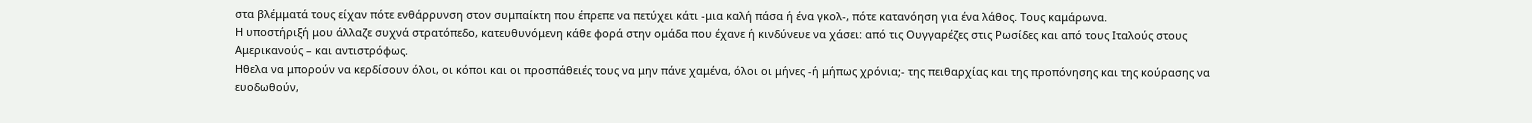στα βλέμματά τους είχαν πότε ενθάρρυνση στον συμπαίκτη που έπρεπε να πετύχει κάτι -μια καλή πάσα ή ένα γκολ-, πότε κατανόηση για ένα λάθος. Τους καμάρωνα.
Η υποστήριξή μου άλλαζε συχνά στρατόπεδο, κατευθυνόμενη κάθε φορά στην ομάδα που έχανε ή κινδύνευε να χάσει: από τις Ουγγαρέζες στις Ρωσίδες και από τους Ιταλούς στους Αμερικανούς – και αντιστρόφως.
Ηθελα να μπορούν να κερδίσουν όλοι, οι κόποι και οι προσπάθειές τους να μην πάνε χαμένα, όλοι οι μήνες -ή μήπως χρόνια;- της πειθαρχίας και της προπόνησης και της κούρασης να ευοδωθούν,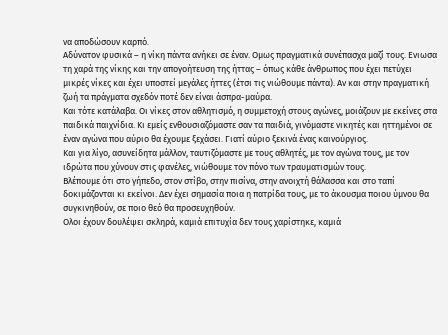να αποδώσουν καρπό.
Αδύνατον φυσικά – η νίκη πάντα ανήκει σε έναν. Ομως πραγματικά συνέπασχα μαζί τους. Ενιωσα τη χαρά της νίκης και την απογοήτευση της ήττας – όπως κάθε άνθρωπος που έχει πετύχει μικρές νίκες και έχει υποστεί μεγάλες ήττες (έτσι τις νιώθουμε πάντα). Αν και στην πραγματική ζωή τα πράγματα σχεδόν ποτέ δεν είναι άσπρα-μαύρα.
Και τότε κατάλαβα. Οι νίκες στον αθλητισμό, η συμμετοχή στους αγώνες, μοιάζουν με εκείνες στα παιδικά παιχνίδια. Κι εμείς ενθουσιαζόμαστε σαν τα παιδιά, γινόμαστε νικητές και ηττημένοι σε έναν αγώνα που αύριο θα έχουμε ξεχάσει. Γιατί αύριο ξεκινά ένας καινούργιος.
Και για λίγο, ασυνείδητα μάλλον, ταυτιζόμαστε με τους αθλητές, με τον αγώνα τους, με τον ιδρώτα που χύνουν στις φανέλες, νιώθουμε τον πόνο των τραυματισμών τους.
Βλέπουμε ότι στο γήπεδο, στον στίβο, στην πισίνα, στην ανοιχτή θάλασσα και στο ταπί δοκιμάζονται κι εκείνοι. Δεν έχει σημασία ποια η πατρίδα τους, με το άκουσμα ποιου ύμνου θα συγκινηθούν, σε ποιο θεό θα προσευχηθούν.
Ολοι έχουν δουλέψει σκληρά, καμιά επιτυχία δεν τους χαρίστηκε, καμιά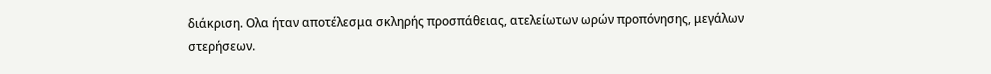διάκριση. Ολα ήταν αποτέλεσμα σκληρής προσπάθειας, ατελείωτων ωρών προπόνησης, μεγάλων στερήσεων.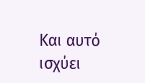Και αυτό ισχύει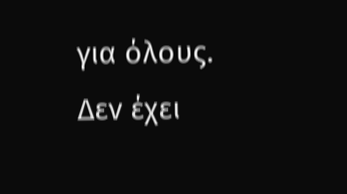για όλους. Δεν έχει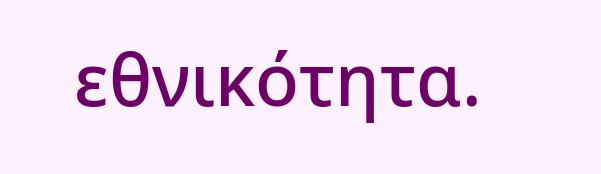εθνικότητα.